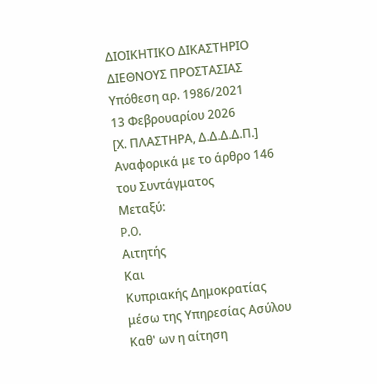ΔΙΟΙΚΗΤΙΚΟ ΔΙΚΑΣΤΗΡΙΟ ΔΙΕΘΝΟΥΣ ΠΡΟΣΤΑΣΙΑΣ
Υπόθεση αρ. 1986/2021
13 Φεβρουαρίου 2026
[Χ. ΠΛΑΣΤΗΡΑ, Δ.Δ.Δ.Δ.Π.]
Αναφορικά με το άρθρο 146 του Συντάγματος
Μεταξύ:
P.O.
Αιτητής
Και
Κυπριακής Δημοκρατίας μέσω της Υπηρεσίας Ασύλου
Καθ' ων η αίτηση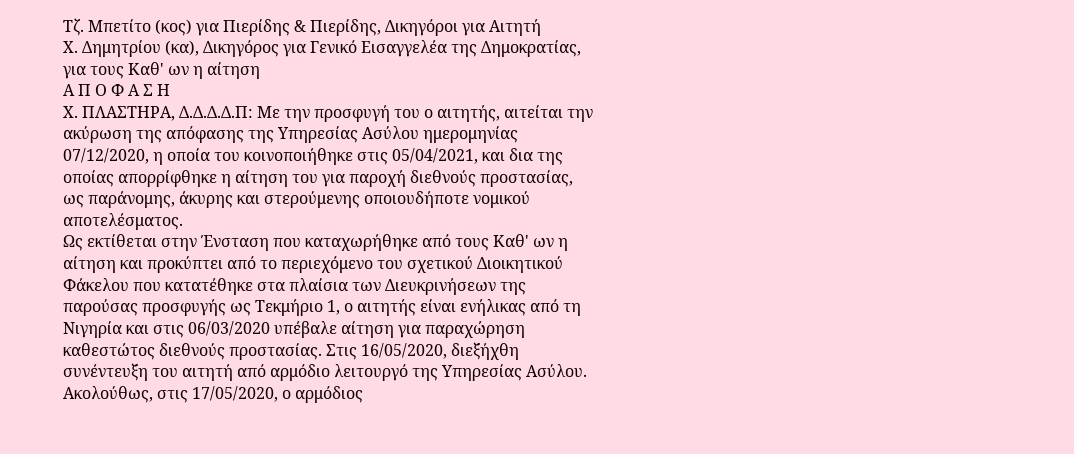Τζ. Μπετίτο (κος) για Πιερίδης & Πιερίδης, Δικηγόροι για Αιτητή
Χ. Δημητρίου (κα), Δικηγόρος για Γενικό Εισαγγελέα της Δημοκρατίας, για τους Καθ' ων η αίτηση
Α Π Ο Φ Α Σ Η
Χ. ΠΛΑΣΤΗΡΑ, Δ.Δ.Δ.Δ.Π: Με την προσφυγή του ο αιτητής, αιτείται την ακύρωση της απόφασης της Υπηρεσίας Ασύλου ημερομηνίας 07/12/2020, η οποία του κοινοποιήθηκε στις 05/04/2021, και δια της οποίας απορρίφθηκε η αίτηση του για παροχή διεθνούς προστασίας, ως παράνομης, άκυρης και στερούμενης οποιουδήποτε νομικού αποτελέσματος.
Ως εκτίθεται στην Ένσταση που καταχωρήθηκε από τους Καθ' ων η αίτηση και προκύπτει από το περιεχόμενο του σχετικού Διοικητικού Φάκελου που κατατέθηκε στα πλαίσια των Διευκρινήσεων της παρούσας προσφυγής ως Τεκμήριο 1, ο αιτητής είναι ενήλικας από τη Νιγηρία και στις 06/03/2020 υπέβαλε αίτηση για παραχώρηση καθεστώτος διεθνούς προστασίας. Στις 16/05/2020, διεξήχθη συνέντευξη του αιτητή από αρμόδιο λειτουργό της Υπηρεσίας Ασύλου. Ακολούθως, στις 17/05/2020, ο αρμόδιος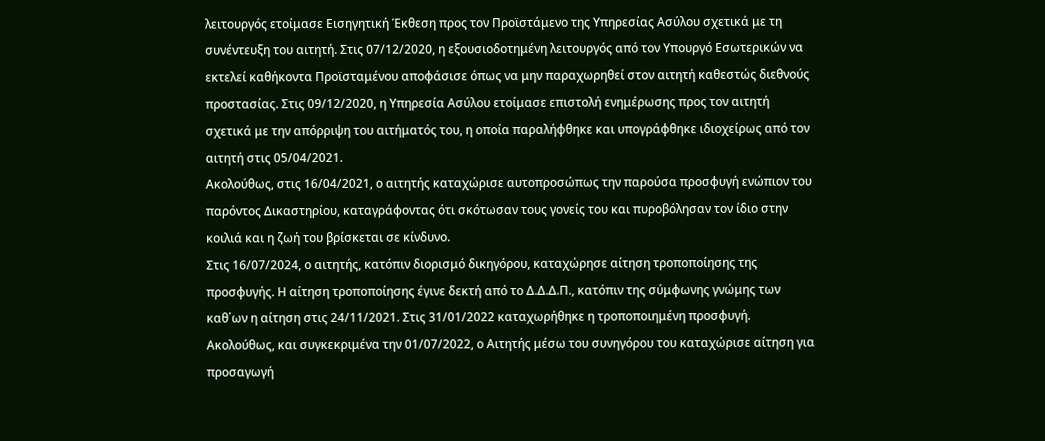λειτουργός ετοίμασε Εισηγητική Έκθεση προς τον Προϊστάμενο της Υπηρεσίας Ασύλου σχετικά με τη συνέντευξη του αιτητή. Στις 07/12/2020, η εξουσιοδοτημένη λειτουργός από τον Υπουργό Εσωτερικών να εκτελεί καθήκοντα Προϊσταμένου αποφάσισε όπως να μην παραχωρηθεί στον αιτητή καθεστώς διεθνούς προστασίας. Στις 09/12/2020, η Υπηρεσία Ασύλου ετοίμασε επιστολή ενημέρωσης προς τον αιτητή σχετικά με την απόρριψη του αιτήματός του, η οποία παραλήφθηκε και υπογράφθηκε ιδιοχείρως από τον αιτητή στις 05/04/2021.
Ακολούθως, στις 16/04/2021, ο αιτητής καταχώρισε αυτοπροσώπως την παρούσα προσφυγή ενώπιον του παρόντος Δικαστηρίου, καταγράφοντας ότι σκότωσαν τους γονείς του και πυροβόλησαν τον ίδιο στην κοιλιά και η ζωή του βρίσκεται σε κίνδυνο.
Στις 16/07/2024, ο αιτητής, κατόπιν διορισμό δικηγόρου, καταχώρησε αίτηση τροποποίησης της προσφυγής. Η αίτηση τροποποίησης έγινε δεκτή από το Δ.Δ.Δ.Π., κατόπιν της σύμφωνης γνώμης των καθ΄ων η αίτηση στις 24/11/2021. Στις 31/01/2022 καταχωρήθηκε η τροποποιημένη προσφυγή.
Ακολούθως, και συγκεκριμένα την 01/07/2022, ο Αιτητής μέσω του συνηγόρου του καταχώρισε αίτηση για προσαγωγή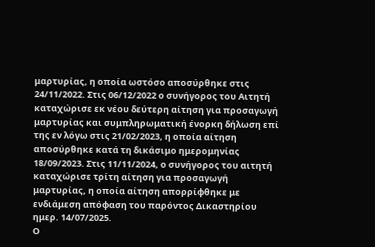μαρτυρίας, η οποία ωστόσο αποσύρθηκε στις 24/11/2022. Στις 06/12/2022 ο συνήγορος του Αιτητή καταχώρισε εκ νέου δεύτερη αίτηση για προσαγωγή μαρτυρίας και συμπληρωματική ένορκη δήλωση επί της εν λόγω στις 21/02/2023, η οποία αίτηση αποσύρθηκε κατά τη δικάσιμο ημερομηνίας 18/09/2023. Στις 11/11/2024, ο συνήγορος του αιτητή καταχώρισε τρίτη αίτηση για προσαγωγή μαρτυρίας, η οποία αίτηση απορρίφθηκε με ενδιάμεση απόφαση του παρόντος Δικαστηρίου ημερ. 14/07/2025.
Ο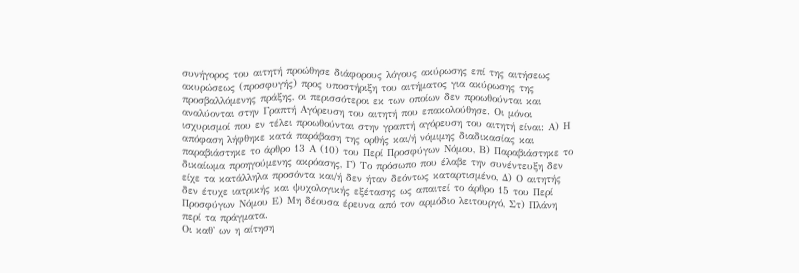συνήγορος του αιτητή προώθησε διάφορους λόγους ακύρωσης επί της αιτήσεως ακυρώσεως (προσφυγής) προς υποστήριξη του αιτήματος για ακύρωσης της προσβαλλόμενης πράξης, οι περισσότεροι εκ των οποίων δεν προωθούνται και αναλύονται στην Γραπτή Αγόρευση του αιτητή που επακολούθησε. Οι μόνοι ισχυρισμοί που εν τέλει προωθούνται στην γραπτή αγόρευση του αιτητή είναι: Α) Η απόφαση λήφθηκε κατά παράβαση της ορθής και/ή νόμιμης διαδικασίας και παραβιάστηκε το άρθρο 13 Α (10) του Περί Προσφύγων Νόμου, Β) Παραβιάστηκε το δικαίωμα προηγούμενης ακρόασης, Γ) Το πρόσωπο που έλαβε την συνέντευξη δεν είχε τα κατάλληλα προσόντα και/ή δεν ήταν δεόντως καταρτισμένο, Δ) Ο αιτητής δεν έτυχε ιατρικής και ψυχολογικής εξέτασης ως απαιτεί το άρθρο 15 του Περί Προσφύγων Νόμου Ε) Μη δέουσα έρευνα από τον αρμόδιο λειτουργό, Στ) Πλάνη περί τα πράγματα.
Οι καθ' ων η αίτηση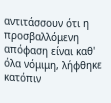αντιτάσσουν ότι η προσβαλλόμενη απόφαση είναι καθ' όλα νόμιμη, λήφθηκε κατόπιν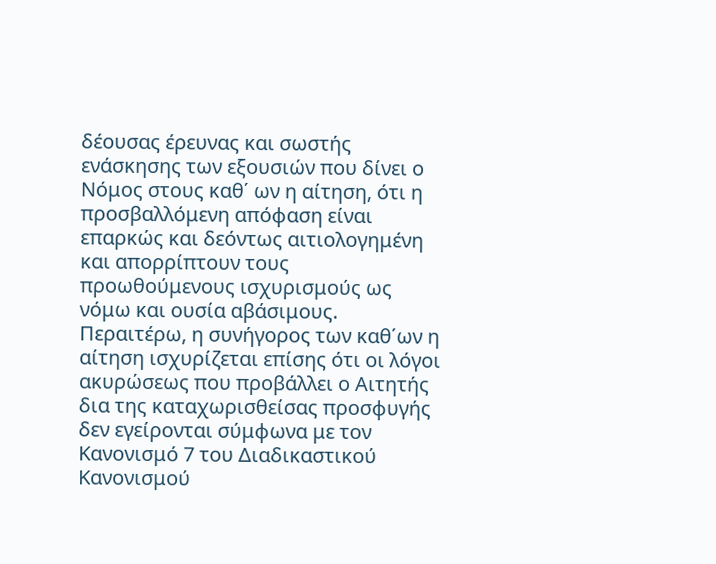δέουσας έρευνας και σωστής ενάσκησης των εξουσιών που δίνει ο Νόμος στους καθ΄ ων η αίτηση, ότι η προσβαλλόμενη απόφαση είναι επαρκώς και δεόντως αιτιολογημένη και απορρίπτουν τους προωθούμενους ισχυρισμούς ως νόμω και ουσία αβάσιμους. Περαιτέρω, η συνήγορος των καθ΄ων η αίτηση ισχυρίζεται επίσης ότι οι λόγοι ακυρώσεως που προβάλλει ο Αιτητής δια της καταχωρισθείσας προσφυγής δεν εγείρονται σύμφωνα με τον Κανονισμό 7 του Διαδικαστικού Κανονισμού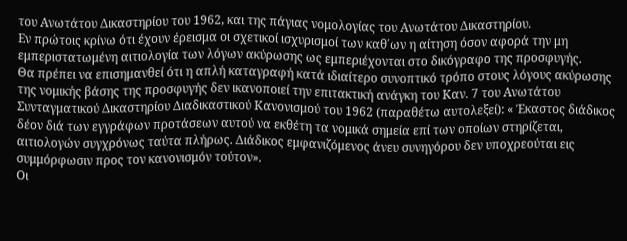του Ανωτάτου Δικαστηρίου του 1962, και της πάγιας νομολογίας του Ανωτάτου Δικαστηρίου.
Εν πρώτοις κρίνω ότι έχουν έρεισμα οι σχετικοί ισχυρισμοί των καθ΄ων η αίτηση όσον αφορά την μη εμπεριστατωμένη αιτιολογία των λόγων ακύρωσης ως εμπεριέχονται στο δικόγραφο της προσφυγής.
Θα πρέπει να επισημανθεί ότι η απλή καταγραφή κατά ιδιαίτερο συνοπτικό τρόπο στους λόγους ακύρωσης της νομικής βάσης της προσφυγής δεν ικανοποιεί την επιτακτική ανάγκη του Καν. 7 του Ανωτάτου Συνταγματικού Δικαστηρίου Διαδικαστικού Κανονισμού του 1962 (παραθέτω αυτολεξεί): « Έκαστος διάδικος δέον διά των εγγράφων προτάσεων αυτού να εκθέτη τα νομικά σημεία επί των οποίων στηρίζεται, αιτιολογών συγχρόνως ταύτα πλήρως. Διάδικος εμφανιζόμενος άνευ συνηγόρου δεν υποχρεούται εις συμμόρφωσιν προς τον κανονισμόν τούτον».
Οι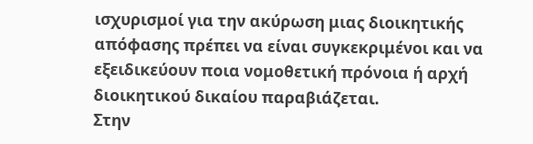ισχυρισμοί για την ακύρωση μιας διοικητικής απόφασης πρέπει να είναι συγκεκριμένοι και να εξειδικεύουν ποια νομοθετική πρόνοια ή αρχή διοικητικού δικαίου παραβιάζεται.
Στην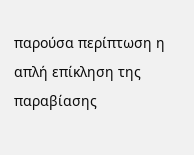παρούσα περίπτωση η απλή επίκληση της παραβίασης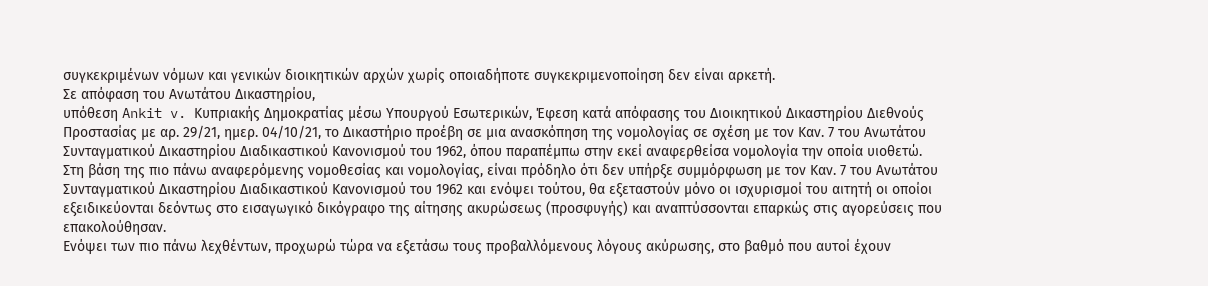συγκεκριμένων νόμων και γενικών διοικητικών αρχών χωρίς οποιαδήποτε συγκεκριμενοποίηση δεν είναι αρκετή.
Σε απόφαση του Ανωτάτου Δικαστηρίου,
υπόθεση Ankit v. Κυπριακής Δημοκρατίας μέσω Υπουργού Εσωτερικών, Έφεση κατά απόφασης του Διοικητικού Δικαστηρίου Διεθνούς Προστασίας με αρ. 29/21, ημερ. 04/10/21, το Δικαστήριο προέβη σε μια ανασκόπηση της νομολογίας σε σχέση με τον Καν. 7 του Ανωτάτου Συνταγματικού Δικαστηρίου Διαδικαστικού Κανονισμού του 1962, όπου παραπέμπω στην εκεί αναφερθείσα νομολογία την οποία υιοθετώ.
Στη βάση της πιο πάνω αναφερόμενης νομοθεσίας και νομολογίας, είναι πρόδηλο ότι δεν υπήρξε συμμόρφωση με τον Καν. 7 του Ανωτάτου Συνταγματικού Δικαστηρίου Διαδικαστικού Κανονισμού του 1962 και ενόψει τούτου, θα εξεταστούν μόνο οι ισχυρισμοί του αιτητή οι οποίοι εξειδικεύονται δεόντως στο εισαγωγικό δικόγραφο της αίτησης ακυρώσεως (προσφυγής) και αναπτύσσονται επαρκώς στις αγορεύσεις που επακολούθησαν.
Ενόψει των πιο πάνω λεχθέντων, προχωρώ τώρα να εξετάσω τους προβαλλόμενους λόγους ακύρωσης, στο βαθμό που αυτοί έχουν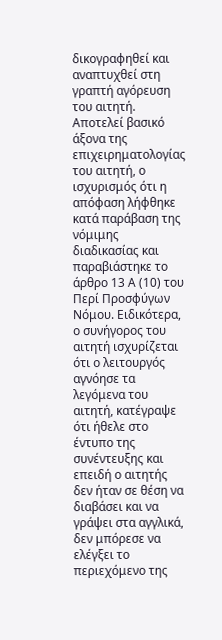δικογραφηθεί και αναπτυχθεί στη γραπτή αγόρευση του αιτητή.
Αποτελεί βασικό άξονα της επιχειρηματολογίας του αιτητή, ο ισχυρισμός ότι η απόφαση λήφθηκε κατά παράβαση της νόμιμης διαδικασίας και παραβιάστηκε το άρθρο 13 Α (10) του Περί Προσφύγων Νόμου. Ειδικότερα, ο συνήγορος του αιτητή ισχυρίζεται ότι ο λειτουργός αγνόησε τα λεγόμενα του αιτητή, κατέγραψε ότι ήθελε στο έντυπο της συνέντευξης και επειδή ο αιτητής δεν ήταν σε θέση να διαβάσει και να γράψει στα αγγλικά, δεν μπόρεσε να ελέγξει το περιεχόμενο της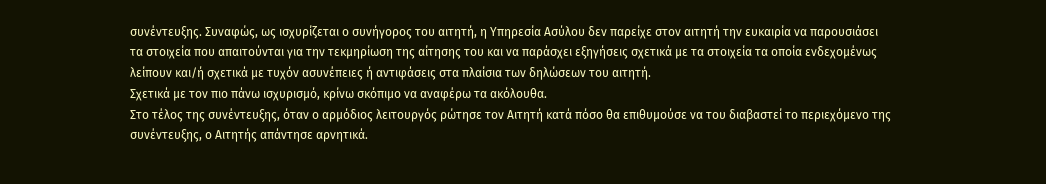συνέντευξης. Συναφώς, ως ισχυρίζεται ο συνήγορος του αιτητή, η Υπηρεσία Ασύλου δεν παρείχε στον αιτητή την ευκαιρία να παρουσιάσει τα στοιχεία που απαιτούνται για την τεκμηρίωση της αίτησης του και να παράσχει εξηγήσεις σχετικά με τα στοιχεία τα οποία ενδεχομένως λείπουν και/ή σχετικά με τυχόν ασυνέπειες ή αντιφάσεις στα πλαίσια των δηλώσεων του αιτητή.
Σχετικά με τον πιο πάνω ισχυρισμό, κρίνω σκόπιμο να αναφέρω τα ακόλουθα.
Στο τέλος της συνέντευξης, όταν ο αρμόδιος λειτουργός ρώτησε τον Αιτητή κατά πόσο θα επιθυμούσε να του διαβαστεί το περιεχόμενο της συνέντευξης, ο Αιτητής απάντησε αρνητικά.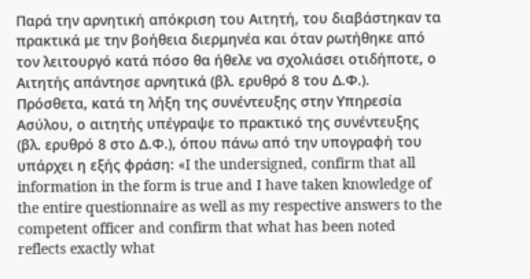Παρά την αρνητική απόκριση του Αιτητή, του διαβάστηκαν τα πρακτικά με την βοήθεια διερμηνέα και όταν ρωτήθηκε από τον λειτουργό κατά πόσο θα ήθελε να σχολιάσει οτιδήποτε, ο Αιτητής απάντησε αρνητικά (βλ. ερυθρό 8 του Δ.Φ.).
Πρόσθετα, κατά τη λήξη της συνέντευξης στην Υπηρεσία Ασύλου, ο αιτητής υπέγραψε το πρακτικό της συνέντευξης (βλ. ερυθρό 8 στο Δ.Φ.), όπου πάνω από την υπογραφή του υπάρχει η εξής φράση: «I the undersigned, confirm that all information in the form is true and I have taken knowledge of the entire questionnaire as well as my respective answers to the competent officer and confirm that what has been noted reflects exactly what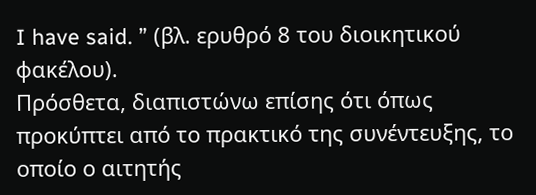I have said. ” (βλ. ερυθρό 8 του διοικητικού φακέλου).
Πρόσθετα, διαπιστώνω επίσης ότι όπως προκύπτει από το πρακτικό της συνέντευξης, το οποίο ο αιτητής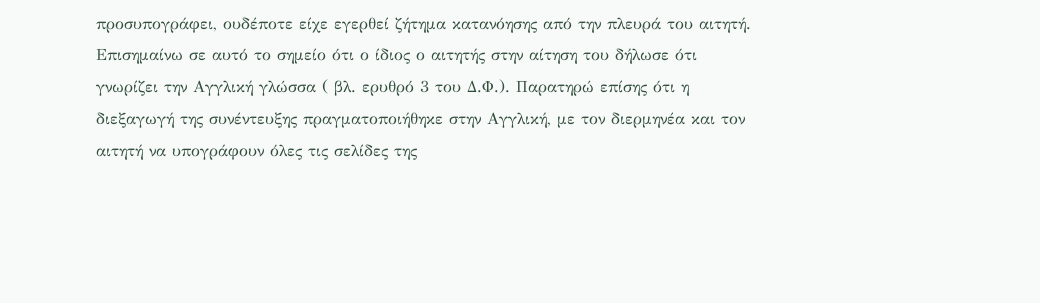προσυπογράφει, ουδέποτε είχε εγερθεί ζήτημα κατανόησης από την πλευρά του αιτητή. Επισημαίνω σε αυτό το σημείο ότι ο ίδιος ο αιτητής στην αίτηση του δήλωσε ότι γνωρίζει την Αγγλική γλώσσα ( βλ. ερυθρό 3 του Δ.Φ.). Παρατηρώ επίσης ότι η διεξαγωγή της συνέντευξης πραγματοποιήθηκε στην Αγγλική, με τον διερμηνέα και τον αιτητή να υπογράφουν όλες τις σελίδες της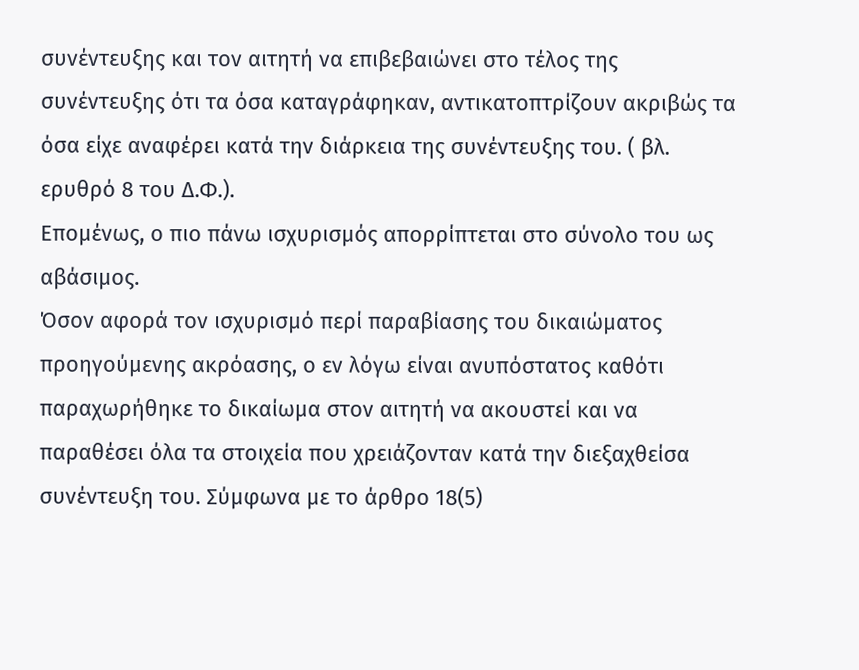συνέντευξης και τον αιτητή να επιβεβαιώνει στο τέλος της συνέντευξης ότι τα όσα καταγράφηκαν, αντικατοπτρίζουν ακριβώς τα όσα είχε αναφέρει κατά την διάρκεια της συνέντευξης του. ( βλ. ερυθρό 8 του Δ.Φ.).
Επομένως, ο πιο πάνω ισχυρισμός απορρίπτεται στο σύνολο του ως αβάσιμος.
Όσον αφορά τον ισχυρισμό περί παραβίασης του δικαιώματος προηγούμενης ακρόασης, ο εν λόγω είναι ανυπόστατος καθότι παραχωρήθηκε το δικαίωμα στον αιτητή να ακουστεί και να παραθέσει όλα τα στοιχεία που χρειάζονταν κατά την διεξαχθείσα συνέντευξη του. Σύμφωνα με το άρθρο 18(5)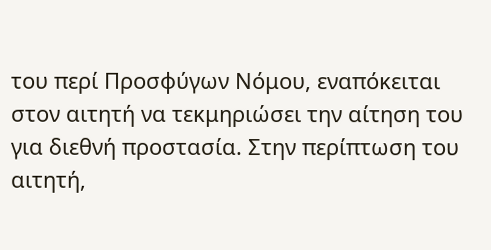του περί Προσφύγων Νόμου, εναπόκειται στον αιτητή να τεκμηριώσει την αίτηση του για διεθνή προστασία. Στην περίπτωση του αιτητή,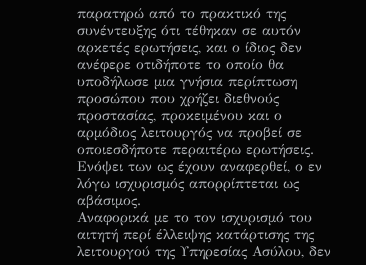παρατηρώ από το πρακτικό της συνέντευξης ότι τέθηκαν σε αυτόν αρκετές ερωτήσεις, και ο ίδιος δεν ανέφερε οτιδήποτε το οποίο θα υποδήλωσε μια γνήσια περίπτωση προσώπου που χρήζει διεθνούς προστασίας, προκειμένου και ο αρμόδιος λειτουργός να προβεί σε οποιεσδήποτε περαιτέρω ερωτήσεις. Ενόψει των ως έχουν αναφερθεί, ο εν λόγω ισχυρισμός απορρίπτεται ως αβάσιμος.
Αναφορικά με το τον ισχυρισμό του αιτητή περί έλλειψης κατάρτισης της λειτουργού της Υπηρεσίας Ασύλου, δεν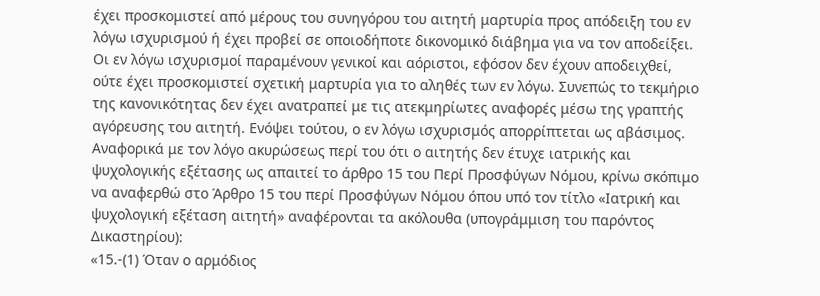έχει προσκομιστεί από μέρους του συνηγόρου του αιτητή μαρτυρία προς απόδειξη του εν λόγω ισχυρισμού ή έχει προβεί σε οποιοδήποτε δικονομικό διάβημα για να τον αποδείξει. Οι εν λόγω ισχυρισμοί παραμένουν γενικοί και αόριστοι, εφόσον δεν έχουν αποδειχθεί, ούτε έχει προσκομιστεί σχετική μαρτυρία για το αληθές των εν λόγω. Συνεπώς το τεκμήριο της κανονικότητας δεν έχει ανατραπεί με τις ατεκμηρίωτες αναφορές μέσω της γραπτής αγόρευσης του αιτητή. Ενόψει τούτου, ο εν λόγω ισχυρισμός απορρίπτεται ως αβάσιμος.
Αναφορικά με τον λόγο ακυρώσεως περί του ότι ο αιτητής δεν έτυχε ιατρικής και ψυχολογικής εξέτασης ως απαιτεί το άρθρο 15 του Περί Προσφύγων Νόμου, κρίνω σκόπιμο να αναφερθώ στο Άρθρο 15 του περί Προσφύγων Νόμου όπου υπό τον τίτλο «Ιατρική και ψυχολογική εξέταση αιτητή» αναφέρονται τα ακόλουθα (υπογράμμιση του παρόντος Δικαστηρίου):
«15.-(1) Όταν ο αρμόδιος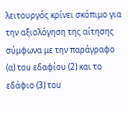λειτουργός κρίνει σκόπιμο για την αξιολόγηση της αίτησης σύμφωνα με την παράγραφο (α) του εδαφίου (2) και το εδάφιο (3) του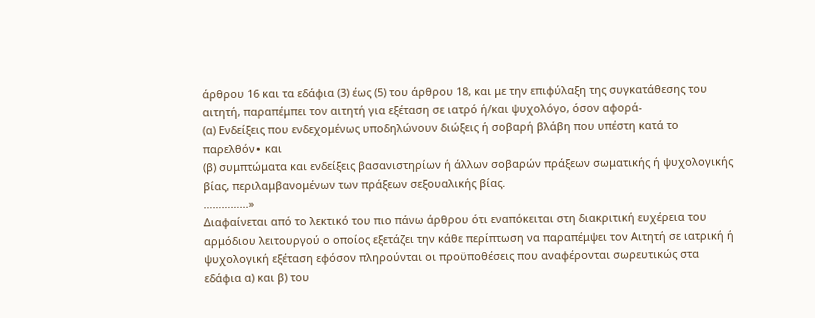άρθρου 16 και τα εδάφια (3) έως (5) του άρθρου 18, και με την επιφύλαξη της συγκατάθεσης του αιτητή, παραπέμπει τον αιτητή για εξέταση σε ιατρό ή/και ψυχολόγο, όσον αφορά-
(α) Ενδείξεις που ενδεχομένως υποδηλώνουν διώξεις ή σοβαρή βλάβη που υπέστη κατά το παρελθόν∙ και
(β) συμπτώματα και ενδείξεις βασανιστηρίων ή άλλων σοβαρών πράξεων σωματικής ή ψυχολογικής βίας, περιλαμβανομένων των πράξεων σεξουαλικής βίας.
…………...»
Διαφαίνεται από το λεκτικό του πιο πάνω άρθρου ότι εναπόκειται στη διακριτική ευχέρεια του αρμόδιου λειτουργού ο οποίος εξετάζει την κάθε περίπτωση να παραπέμψει τον Αιτητή σε ιατρική ή ψυχολογική εξέταση εφόσον πληρούνται οι προϋποθέσεις που αναφέρονται σωρευτικώς στα εδάφια α) και β) του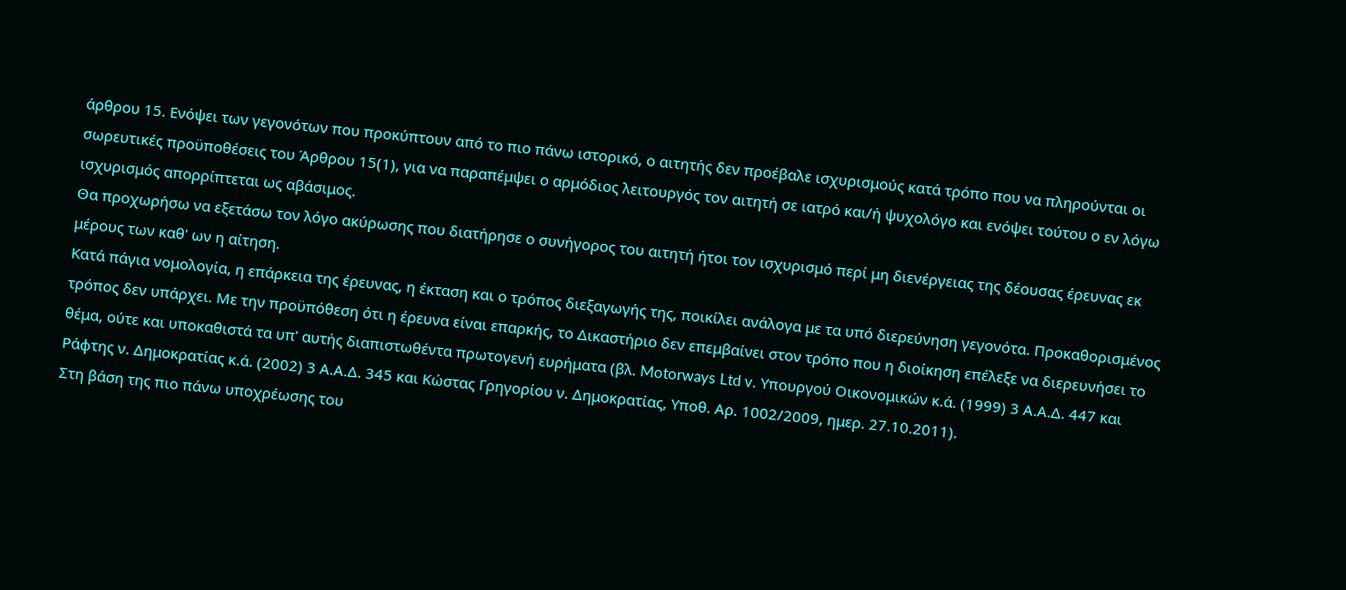άρθρου 15. Ενόψει των γεγονότων που προκύπτουν από το πιο πάνω ιστορικό, ο αιτητής δεν προέβαλε ισχυρισμούς κατά τρόπο που να πληρούνται οι σωρευτικές προϋποθέσεις του Άρθρου 15(1), για να παραπέμψει ο αρμόδιος λειτουργός τον αιτητή σε ιατρό και/ή ψυχολόγο και ενόψει τούτου ο εν λόγω ισχυρισμός απορρίπτεται ως αβάσιμος.
Θα προχωρήσω να εξετάσω τον λόγο ακύρωσης που διατήρησε ο συνήγορος του αιτητή ήτοι τον ισχυρισμό περί μη διενέργειας της δέουσας έρευνας εκ μέρους των καθ' ων η αίτηση.
Κατά πάγια νομολογία, η επάρκεια της έρευνας, η έκταση και ο τρόπος διεξαγωγής της, ποικίλει ανάλογα με τα υπό διερεύνηση γεγονότα. Προκαθορισμένος τρόπος δεν υπάρχει. Με την προϋπόθεση ότι η έρευνα είναι επαρκής, το Δικαστήριο δεν επεμβαίνει στον τρόπο που η διοίκηση επέλεξε να διερευνήσει το θέμα, ούτε και υποκαθιστά τα υπ' αυτής διαπιστωθέντα πρωτογενή ευρήματα (βλ. Motorways Ltd v. Υπουργού Οικονομικών κ.ά. (1999) 3 Α.Α.Δ. 447 και Ράφτης ν. Δημοκρατίας κ.ά. (2002) 3 Α.Α.Δ. 345 και Κώστας Γρηγορίου ν. Δημοκρατίας, Υποθ. Αρ. 1002/2009, ημερ. 27.10.2011).
Στη βάση της πιο πάνω υποχρέωσης του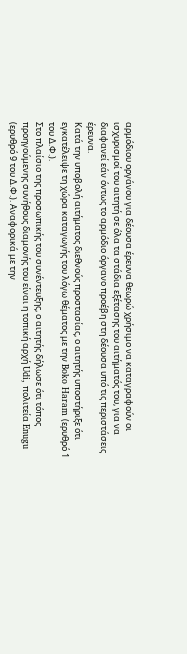αρμόδιου οργάνου για δέουσα έρευνα θεωρώ χρήσιμο να καταγραφούν οι ισχυρισμοί του αιτητή σε όλα τα στάδια εξέτασης του αιτήματός του, για να διαφανεί εάν όντως το αρμόδιο όργανο προέβη στη δέουσα υπό τις περιστάσεις έρευνα.
Κατά την υποβολή αιτήματος διεθνούς προστασίας, ο αιτητής υποστήριξε ότι εγκατέλειψε τη χώρα καταγωγής του λόγω θέματος με την Boko Haram (ερυθρό 1 του Δ.Φ.).
Στο πλαίσιο της προσωπικής του συνέντευξης, ο αιτητής δήλωσε ότι τόπος προηγούμενης συνήθους διαμονής του είναι η τοπική αρχή Udi, πολιτεία Enugu (ερυθρό 9 του Δ.Φ.). Αναφορικά με την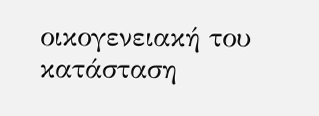οικογενειακή του κατάσταση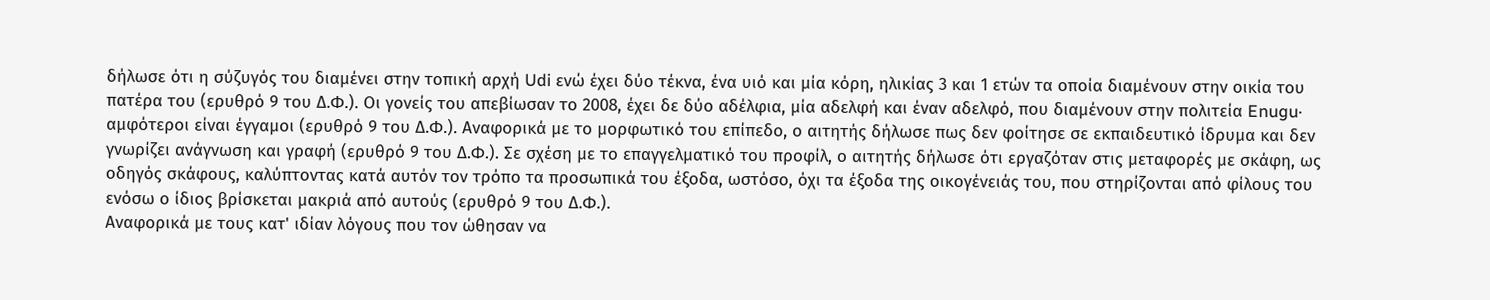δήλωσε ότι η σύζυγός του διαμένει στην τοπική αρχή Udi ενώ έχει δύο τέκνα, ένα υιό και μία κόρη, ηλικίας 3 και 1 ετών τα οποία διαμένουν στην οικία του πατέρα του (ερυθρό 9 του Δ.Φ.). Οι γονείς του απεβίωσαν το 2008, έχει δε δύο αδέλφια, μία αδελφή και έναν αδελφό, που διαμένουν στην πολιτεία Enugu· αμφότεροι είναι έγγαμοι (ερυθρό 9 του Δ.Φ.). Αναφορικά με το μορφωτικό του επίπεδο, ο αιτητής δήλωσε πως δεν φοίτησε σε εκπαιδευτικό ίδρυμα και δεν γνωρίζει ανάγνωση και γραφή (ερυθρό 9 του Δ.Φ.). Σε σχέση με το επαγγελματικό του προφίλ, ο αιτητής δήλωσε ότι εργαζόταν στις μεταφορές με σκάφη, ως οδηγός σκάφους, καλύπτοντας κατά αυτόν τον τρόπο τα προσωπικά του έξοδα, ωστόσο, όχι τα έξοδα της οικογένειάς του, που στηρίζονται από φίλους του ενόσω ο ίδιος βρίσκεται μακριά από αυτούς (ερυθρό 9 του Δ.Φ.).
Αναφορικά με τους κατ' ιδίαν λόγους που τον ώθησαν να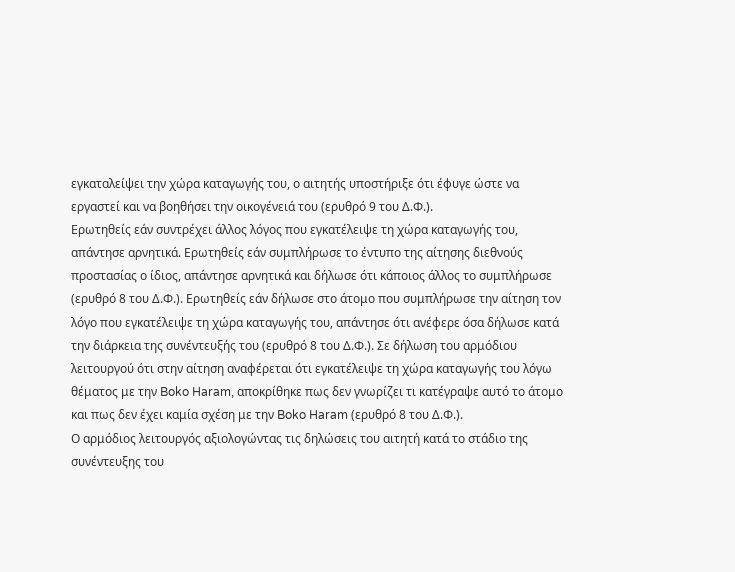εγκαταλείψει την χώρα καταγωγής του, ο αιτητής υποστήριξε ότι έφυγε ώστε να εργαστεί και να βοηθήσει την οικογένειά του (ερυθρό 9 του Δ.Φ.).
Ερωτηθείς εάν συντρέχει άλλος λόγος που εγκατέλειψε τη χώρα καταγωγής του, απάντησε αρνητικά. Ερωτηθείς εάν συμπλήρωσε το έντυπο της αίτησης διεθνούς προστασίας ο ίδιος, απάντησε αρνητικά και δήλωσε ότι κάποιος άλλος το συμπλήρωσε (ερυθρό 8 του Δ.Φ.). Ερωτηθείς εάν δήλωσε στο άτομο που συμπλήρωσε την αίτηση τον λόγο που εγκατέλειψε τη χώρα καταγωγής του, απάντησε ότι ανέφερε όσα δήλωσε κατά την διάρκεια της συνέντευξής του (ερυθρό 8 του Δ.Φ.). Σε δήλωση του αρμόδιου λειτουργού ότι στην αίτηση αναφέρεται ότι εγκατέλειψε τη χώρα καταγωγής του λόγω θέματος με την Boko Haram, αποκρίθηκε πως δεν γνωρίζει τι κατέγραψε αυτό το άτομο και πως δεν έχει καμία σχέση με την Boko Haram (ερυθρό 8 του Δ.Φ.).
Ο αρμόδιος λειτουργός αξιολογώντας τις δηλώσεις του αιτητή κατά το στάδιο της συνέντευξης του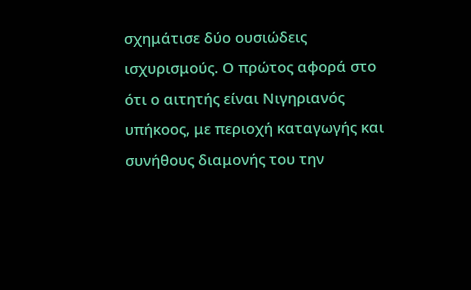σχημάτισε δύο ουσιώδεις ισχυρισμούς. Ο πρώτος αφορά στο ότι ο αιτητής είναι Νιγηριανός υπήκοος, με περιοχή καταγωγής και συνήθους διαμονής του την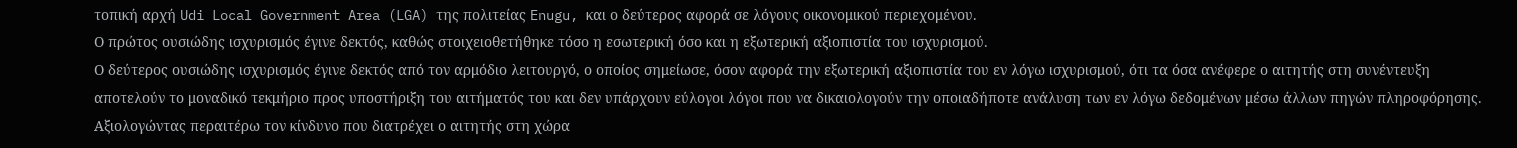τοπική αρχή Udi Local Government Area (LGA) της πολιτείας Enugu, και ο δεύτερος αφορά σε λόγους οικονομικού περιεχομένου.
Ο πρώτος ουσιώδης ισχυρισμός έγινε δεκτός, καθώς στοιχειοθετήθηκε τόσο η εσωτερική όσο και η εξωτερική αξιοπιστία του ισχυρισμού.
Ο δεύτερος ουσιώδης ισχυρισμός έγινε δεκτός από τον αρμόδιο λειτουργό, ο οποίος σημείωσε, όσον αφορά την εξωτερική αξιοπιστία του εν λόγω ισχυρισμού, ότι τα όσα ανέφερε ο αιτητής στη συνέντευξη αποτελούν το μοναδικό τεκμήριο προς υποστήριξη του αιτήματός του και δεν υπάρχουν εύλογοι λόγοι που να δικαιολογούν την οποιαδήποτε ανάλυση των εν λόγω δεδομένων μέσω άλλων πηγών πληροφόρησης.
Αξιολογώντας περαιτέρω τον κίνδυνο που διατρέχει ο αιτητής στη χώρα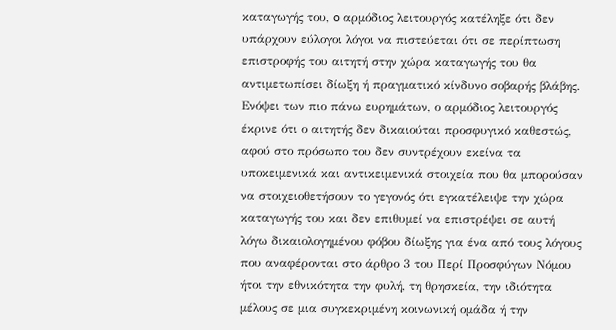καταγωγής του, o αρμόδιος λειτουργός κατέληξε ότι δεν υπάρχουν εύλογοι λόγοι να πιστεύεται ότι σε περίπτωση επιστροφής του αιτητή στην χώρα καταγωγής του θα αντιμετωπίσει δίωξη ή πραγματικό κίνδυνο σοβαρής βλάβης.
Ενόψει των πιο πάνω ευρημάτων, ο αρμόδιος λειτουργός έκρινε ότι ο αιτητής δεν δικαιούται προσφυγικό καθεστώς, αφού στο πρόσωπο του δεν συντρέχουν εκείνα τα υποκειμενικά και αντικειμενικά στοιχεία που θα μπορούσαν να στοιχειοθετήσουν το γεγονός ότι εγκατέλειψε την χώρα καταγωγής του και δεν επιθυμεί να επιστρέψει σε αυτή λόγω δικαιολογημένου φόβου δίωξης για ένα από τους λόγους που αναφέρονται στο άρθρο 3 του Περί Προσφύγων Νόμου ήτοι την εθνικότητα την φυλή, τη θρησκεία, την ιδιότητα μέλους σε μια συγκεκριμένη κοινωνική ομάδα ή την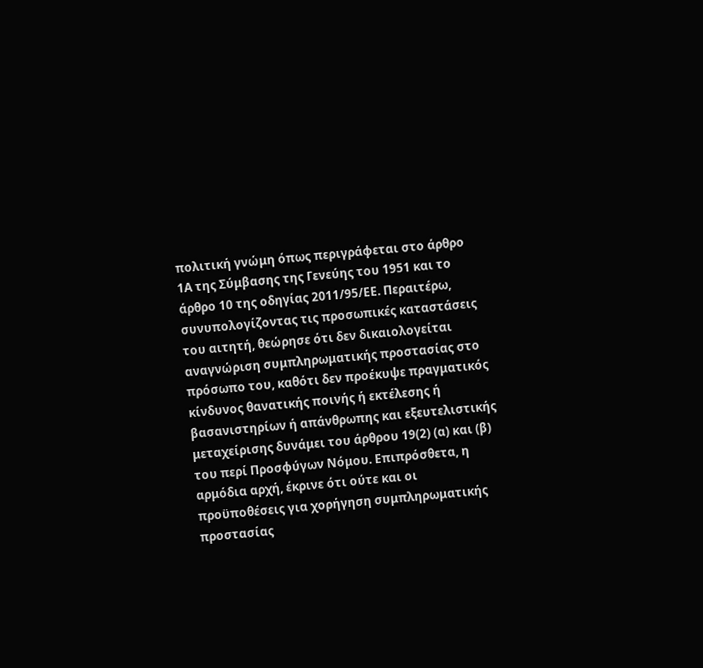πολιτική γνώμη όπως περιγράφεται στο άρθρο 1Α της Σύμβασης της Γενεύης του 1951 και το άρθρο 10 της οδηγίας 2011/95/ΕΕ. Περαιτέρω, συνυπολογίζοντας τις προσωπικές καταστάσεις του αιτητή, θεώρησε ότι δεν δικαιολογείται αναγνώριση συμπληρωματικής προστασίας στο πρόσωπο του, καθότι δεν προέκυψε πραγματικός κίνδυνος θανατικής ποινής ή εκτέλεσης ή βασανιστηρίων ή απάνθρωπης και εξευτελιστικής μεταχείρισης δυνάμει του άρθρου 19(2) (α) και (β) του περί Προσφύγων Νόμου. Επιπρόσθετα, η αρμόδια αρχή, έκρινε ότι ούτε και οι προϋποθέσεις για χορήγηση συμπληρωματικής προστασίας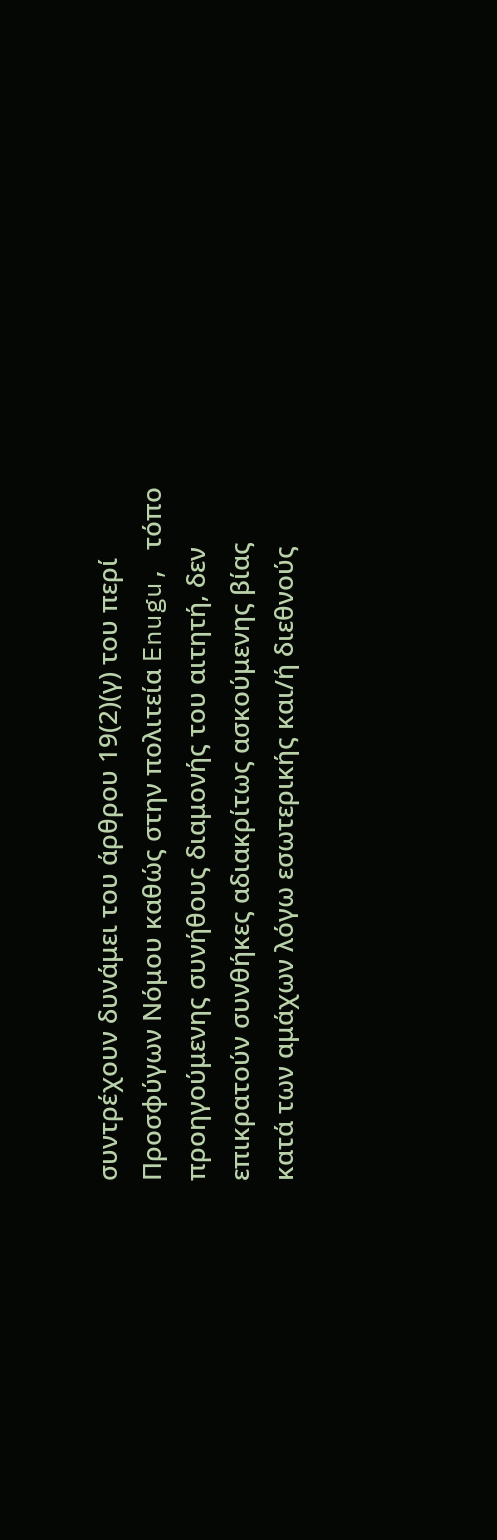συντρέχουν δυνάμει του άρθρου 19(2)(γ) του περί Προσφύγων Νόμου καθώς στην πολιτεία Enugu, τόπο προηγούμενης συνήθους διαμονής του αιτητή, δεν επικρατούν συνθήκες αδιακρίτως ασκούμενης βίας κατά των αμάχων λόγω εσωτερικής και/ή διεθνούς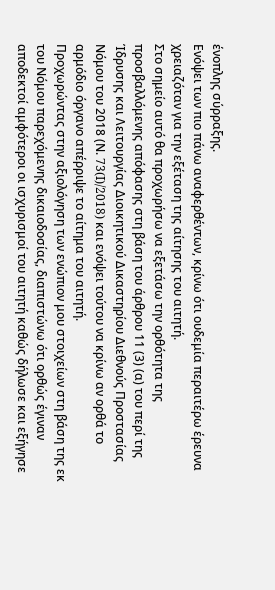ένοπλης σύρραξης.
Ενόψει των πιο πάνω αναφερθέντων, κρίνω ότι ουδεμία περαιτέρω έρευνα χρειαζόταν για την εξέταση της αίτησης του αιτητή.
Στο σημείο αυτό θα προχωρήσω να εξετάσω την ορθότητα της προσβαλλόμενης απόφασης στη βάση του άρθρου 11 (3) (α) του περί της Ίδρυσης και Λειτουργίας Διοικητικού Δικαστηρίου Διεθνούς Προστασίας Νόμου του 2018 (Ν. 73(I)/2018) και ενόψει τούτου να κρίνω αν ορθά το αρμόδιο όργανο απέρριψε το αίτημα του αιτητή.
Προχωρώντας στην αξιολόγηση των ενώπιον μου στοιχείων στη βάση της εκ του Νόμου παρεχόμενης δικαιοδοσίας, διαπιστώνω ότι ορθώς έγιναν αποδεκτοί αμφότεροι οι ισχυρισμοί του αιτητή καθώς δήλωσε και εξήγησε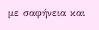με σαφήνεια και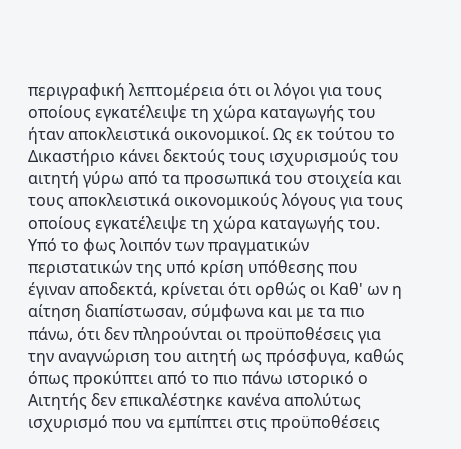περιγραφική λεπτομέρεια ότι οι λόγοι για τους οποίους εγκατέλειψε τη χώρα καταγωγής του ήταν αποκλειστικά οικονομικοί. Ως εκ τούτου το Δικαστήριο κάνει δεκτούς τους ισχυρισμούς του αιτητή γύρω από τα προσωπικά του στοιχεία και τους αποκλειστικά οικονομικούς λόγους για τους οποίους εγκατέλειψε τη χώρα καταγωγής του.
Υπό το φως λοιπόν των πραγματικών περιστατικών της υπό κρίση υπόθεσης που έγιναν αποδεκτά, κρίνεται ότι ορθώς οι Καθ' ων η αίτηση διαπίστωσαν, σύμφωνα και με τα πιο πάνω, ότι δεν πληρούνται οι προϋποθέσεις για την αναγνώριση του αιτητή ως πρόσφυγα, καθώς όπως προκύπτει από το πιο πάνω ιστορικό ο Αιτητής δεν επικαλέστηκε κανένα απολύτως ισχυρισμό που να εμπίπτει στις προϋποθέσεις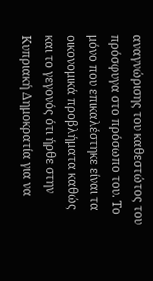αναγνώρισης του καθεστώτος του πρόσφυγα στο πρόσωπο του. Το μόνο που επικαλέστηκε είναι τα οικονομικά προβλήματα καθώς και το γεγονός ότι ήρθε στην Κυπριακή Δημοκρατία για να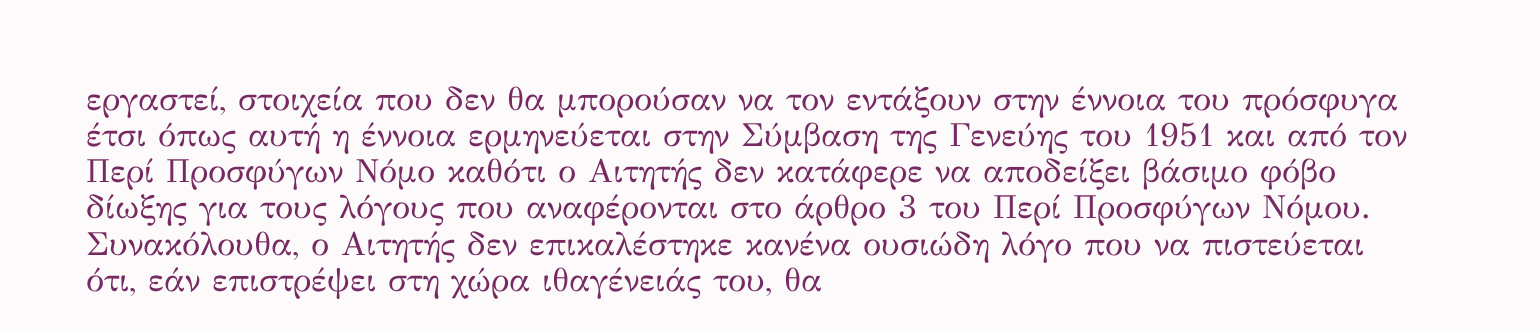εργαστεί, στοιχεία που δεν θα μπορούσαν να τον εντάξουν στην έννοια του πρόσφυγα έτσι όπως αυτή η έννοια ερμηνεύεται στην Σύμβαση της Γενεύης του 1951 και από τον Περί Προσφύγων Νόμο καθότι ο Αιτητής δεν κατάφερε να αποδείξει βάσιμο φόβο δίωξης για τους λόγους που αναφέρονται στο άρθρο 3 του Περί Προσφύγων Νόμου.
Συνακόλουθα, ο Αιτητής δεν επικαλέστηκε κανένα ουσιώδη λόγο που να πιστεύεται ότι, εάν επιστρέψει στη χώρα ιθαγένειάς του, θα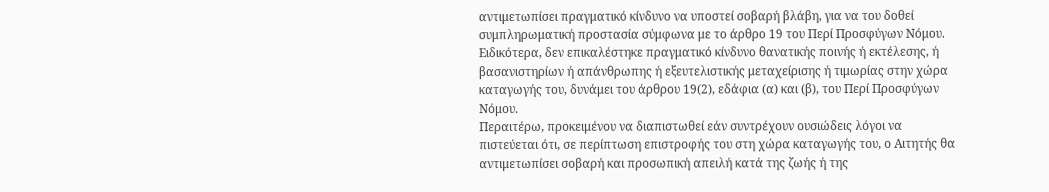αντιμετωπίσει πραγματικό κίνδυνο να υποστεί σοβαρή βλάβη, για να του δοθεί συμπληρωματική προστασία σύμφωνα με το άρθρο 19 του Περί Προσφύγων Νόμου. Ειδικότερα, δεν επικαλέστηκε πραγματικό κίνδυνο θανατικής ποινής ή εκτέλεσης, ή βασανιστηρίων ή απάνθρωπης ή εξευτελιστικής μεταχείρισης ή τιμωρίας στην χώρα καταγωγής του, δυνάμει του άρθρου 19(2), εδάφια (α) και (β), του Περί Προσφύγων Νόμου.
Περαιτέρω, προκειμένου να διαπιστωθεί εάν συντρέχουν ουσιώδεις λόγοι να πιστεύεται ότι, σε περίπτωση επιστροφής του στη χώρα καταγωγής του, ο Αιτητής θα αντιμετωπίσει σοβαρή και προσωπική απειλή κατά της ζωής ή της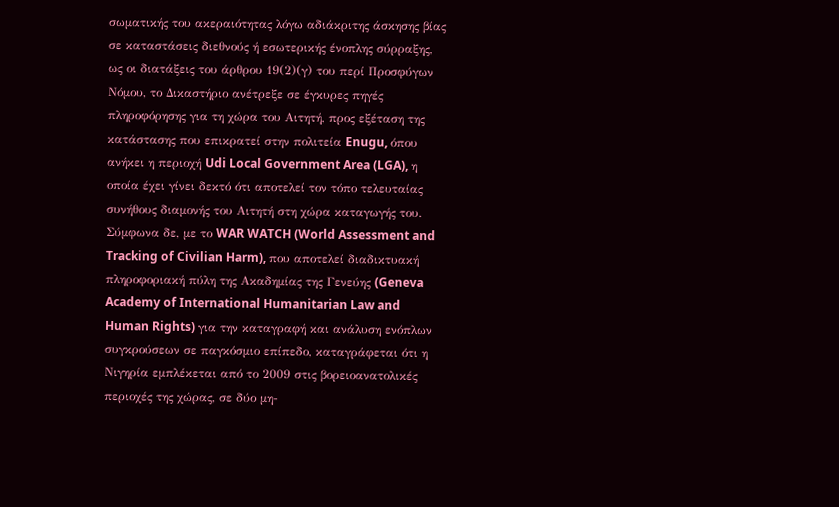σωματικής του ακεραιότητας λόγω αδιάκριτης άσκησης βίας σε καταστάσεις διεθνούς ή εσωτερικής ένοπλης σύρραξης, ως οι διατάξεις του άρθρου 19(2)(γ) του περί Προσφύγων Νόμου, το Δικαστήριο ανέτρεξε σε έγκυρες πηγές πληροφόρησης για τη χώρα του Αιτητή, προς εξέταση της κατάστασης που επικρατεί στην πολιτεία Enugu, όπου ανήκει η περιοχή Udi Local Government Area (LGA), η οποία έχει γίνει δεκτό ότι αποτελεί τον τόπο τελευταίας συνήθους διαμονής του Αιτητή στη χώρα καταγωγής του.
Σύμφωνα δε, με το WAR WATCH (World Assessment and Tracking of Civilian Harm), που αποτελεί διαδικτυακή πληροφοριακή πύλη της Ακαδημίας της Γενεύης (Geneva Academy of International Humanitarian Law and Human Rights) για την καταγραφή και ανάλυση ενόπλων συγκρούσεων σε παγκόσμιο επίπεδο, καταγράφεται ότι η Νιγηρία εμπλέκεται από το 2009 στις βορειοανατολικές περιοχές της χώρας, σε δύο μη-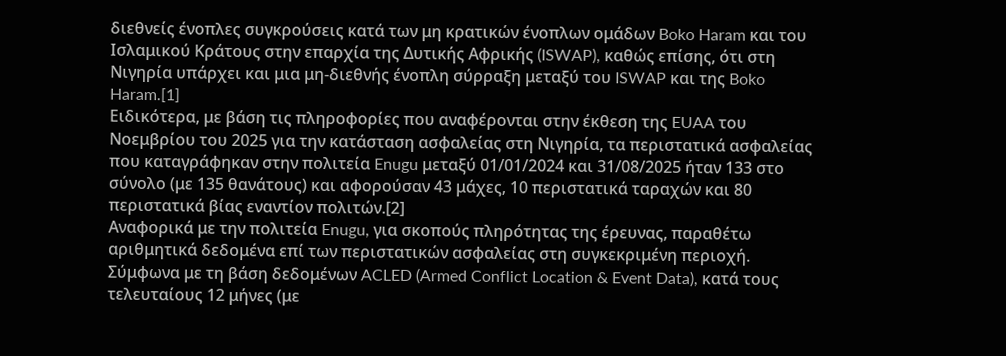διεθνείς ένοπλες συγκρούσεις κατά των μη κρατικών ένοπλων ομάδων Boko Haram και του Ισλαμικού Κράτους στην επαρχία της Δυτικής Αφρικής (ISWAP), καθώς επίσης, ότι στη Νιγηρία υπάρχει και μια μη-διεθνής ένοπλη σύρραξη μεταξύ του ISWAP και της Boko Haram.[1]
Ειδικότερα, με βάση τις πληροφορίες που αναφέρονται στην έκθεση της EUAA του Νοεμβρίου του 2025 για την κατάσταση ασφαλείας στη Νιγηρία, τα περιστατικά ασφαλείας που καταγράφηκαν στην πολιτεία Enugu μεταξύ 01/01/2024 και 31/08/2025 ήταν 133 στο σύνολο (με 135 θανάτους) και αφορούσαν 43 μάχες, 10 περιστατικά ταραχών και 80 περιστατικά βίας εναντίον πολιτών.[2]
Αναφορικά με την πολιτεία Enugu, για σκοπούς πληρότητας της έρευνας, παραθέτω αριθμητικά δεδομένα επί των περιστατικών ασφαλείας στη συγκεκριμένη περιοχή. Σύμφωνα με τη βάση δεδομένων ACLED (Armed Conflict Location & Event Data), κατά τους τελευταίους 12 μήνες (με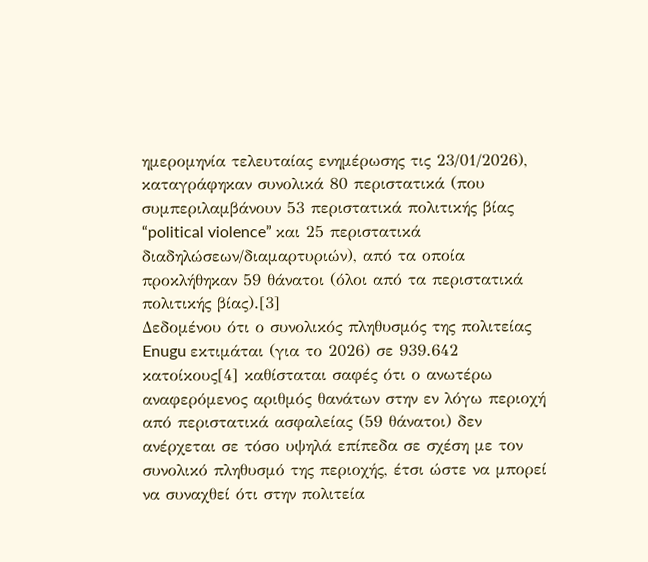ημερομηνία τελευταίας ενημέρωσης τις 23/01/2026), καταγράφηκαν συνολικά 80 περιστατικά (που συμπεριλαμβάνουν 53 περιστατικά πολιτικής βίας “political violence” και 25 περιστατικά διαδηλώσεων/διαμαρτυριών), από τα οποία προκλήθηκαν 59 θάνατοι (όλοι από τα περιστατικά πολιτικής βίας).[3]
Δεδομένου ότι ο συνολικός πληθυσμός της πολιτείας Enugu εκτιμάται (για το 2026) σε 939.642 κατοίκους[4] καθίσταται σαφές ότι ο ανωτέρω αναφερόμενος αριθμός θανάτων στην εν λόγω περιοχή από περιστατικά ασφαλείας (59 θάνατοι) δεν ανέρχεται σε τόσο υψηλά επίπεδα σε σχέση με τον συνολικό πληθυσμό της περιοχής, έτσι ώστε να μπορεί να συναχθεί ότι στην πολιτεία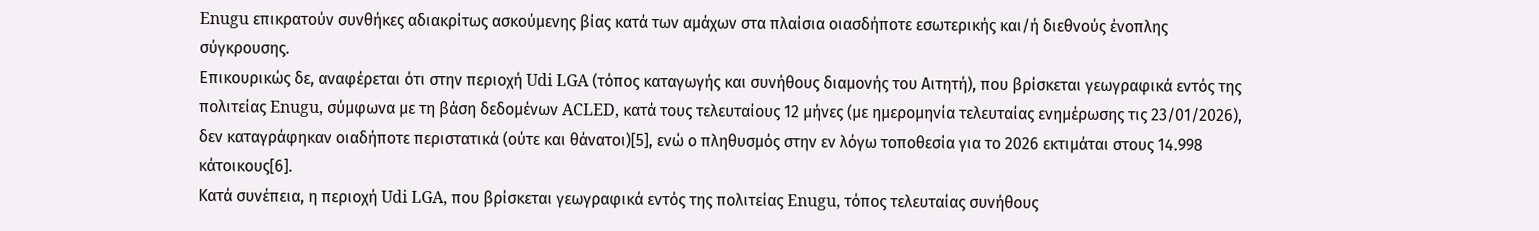Enugu επικρατούν συνθήκες αδιακρίτως ασκούμενης βίας κατά των αμάχων στα πλαίσια οιασδήποτε εσωτερικής και/ή διεθνούς ένοπλης σύγκρουσης.
Επικουρικώς δε, αναφέρεται ότι στην περιοχή Udi LGA (τόπος καταγωγής και συνήθους διαμονής του Αιτητή), που βρίσκεται γεωγραφικά εντός της πολιτείας Enugu, σύμφωνα με τη βάση δεδομένων ACLED, κατά τους τελευταίους 12 μήνες (με ημερομηνία τελευταίας ενημέρωσης τις 23/01/2026), δεν καταγράφηκαν οιαδήποτε περιστατικά (ούτε και θάνατοι)[5], ενώ ο πληθυσμός στην εν λόγω τοποθεσία για το 2026 εκτιμάται στους 14.998 κάτοικους[6].
Κατά συνέπεια, η περιοχή Udi LGA, που βρίσκεται γεωγραφικά εντός της πολιτείας Enugu, τόπος τελευταίας συνήθους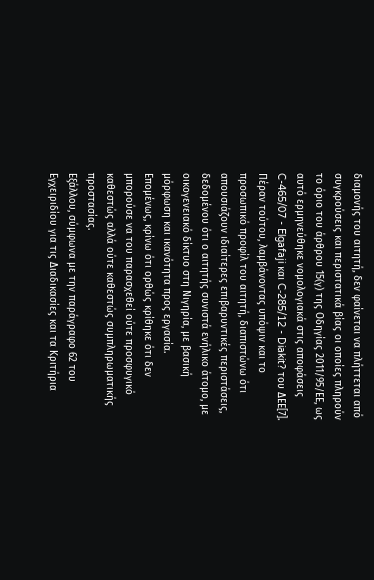διαμονής του αιτητή, δεν φαίνεται να πλήττεται από συγκρούσεις και περιστατικά βίας οι οποίες πληρούν το όριο του άρθρου 15(γ) της Οδηγίας 2011/95/ΕΕ, ως αυτό ερμηνεύθηκε νομολογιακά στις αποφάσεις C-465/07 - Elgafaji και C‑285/12 - Diakit? του ΔΕΕ[7]. Πέραν τούτου, λαμβάνοντας υπόψιν και το προσωπικό προφίλ του αιτητή, διαπιστώνω ότι απουσιάζουν ιδιαίτερες επιβαρυντικές περιστάσεις, δεδομένου ότι ο αιτητής συνιστά ενήλικο άτομο, με οικογενειακό δίκτυο στη Νιγηρία, με βασική μόρφωση και ικανότητα προς εργασία.
Επομένως, κρίνω ότι ορθώς κρίθηκε ότι δεν μπορούσε να του παρασχεθεί ούτε προσφυγικό καθεστώς αλλά ούτε καθεστώς συμπληρωματικής προστασίας.
Εξάλλου, σύμφωνα με την παράγραφο 62 του Εγχειριδίου για τις Διαδικασίες και τα Κριτήρια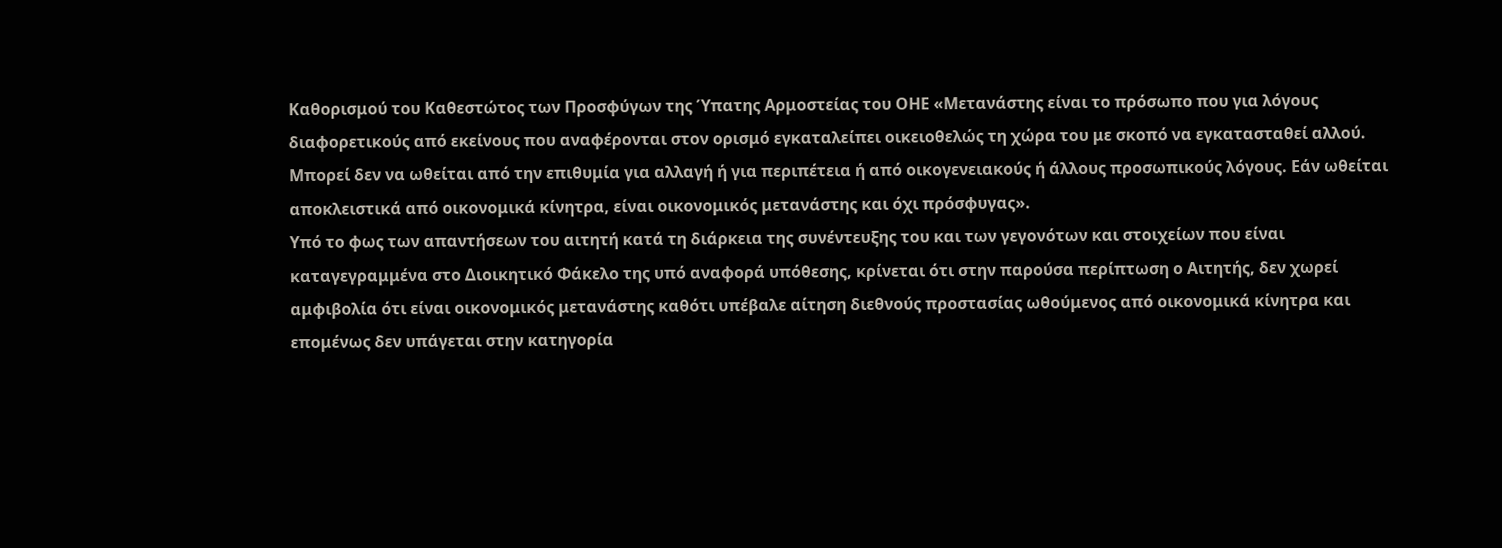Καθορισμού του Καθεστώτος των Προσφύγων της Ύπατης Αρμοστείας του ΟΗΕ «Μετανάστης είναι το πρόσωπο που για λόγους διαφορετικούς από εκείνους που αναφέρονται στον ορισμό εγκαταλείπει οικειοθελώς τη χώρα του με σκοπό να εγκατασταθεί αλλού. Μπορεί δεν να ωθείται από την επιθυμία για αλλαγή ή για περιπέτεια ή από οικογενειακούς ή άλλους προσωπικούς λόγους. Εάν ωθείται αποκλειστικά από οικονομικά κίνητρα, είναι οικονομικός μετανάστης και όχι πρόσφυγας».
Υπό το φως των απαντήσεων του αιτητή κατά τη διάρκεια της συνέντευξης του και των γεγονότων και στοιχείων που είναι καταγεγραμμένα στο Διοικητικό Φάκελο της υπό αναφορά υπόθεσης, κρίνεται ότι στην παρούσα περίπτωση ο Αιτητής, δεν χωρεί αμφιβολία ότι είναι οικονομικός μετανάστης καθότι υπέβαλε αίτηση διεθνούς προστασίας ωθούμενος από οικονομικά κίνητρα και επομένως δεν υπάγεται στην κατηγορία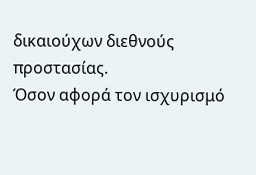δικαιούχων διεθνούς προστασίας.
Όσον αφορά τον ισχυρισμό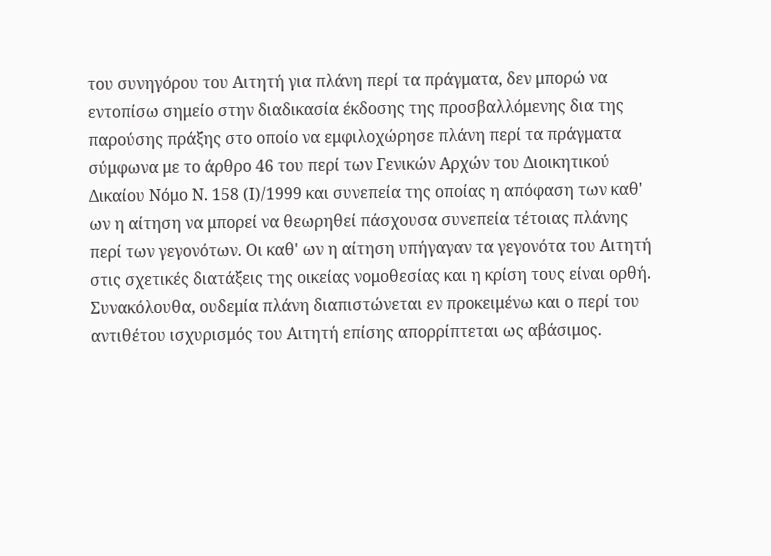του συνηγόρου του Αιτητή για πλάνη περί τα πράγματα, δεν μπορώ να εντοπίσω σημείο στην διαδικασία έκδοσης της προσβαλλόμενης δια της παρούσης πράξης στο οποίο να εμφιλοχώρησε πλάνη περί τα πράγματα σύμφωνα με το άρθρο 46 του περί των Γενικών Αρχών του Διοικητικού Δικαίου Νόμο Ν. 158 (Ι)/1999 και συνεπεία της οποίας η απόφαση των καθ' ων η αίτηση να μπορεί να θεωρηθεί πάσχουσα συνεπεία τέτοιας πλάνης περί των γεγονότων. Οι καθ' ων η αίτηση υπήγαγαν τα γεγονότα του Αιτητή στις σχετικές διατάξεις της οικείας νομοθεσίας και η κρίση τους είναι ορθή. Συνακόλουθα, ουδεμία πλάνη διαπιστώνεται εν προκειμένω και ο περί του αντιθέτου ισχυρισμός του Αιτητή επίσης απορρίπτεται ως αβάσιμος.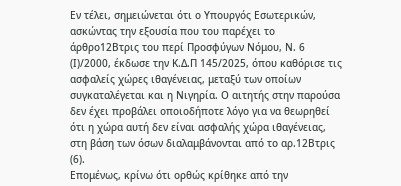Εν τέλει, σημειώνεται ότι ο Υπουργός Εσωτερικών, ασκώντας την εξουσία που του παρέχει το άρθρο12Βτρις του περί Προσφύγων Νόμου, Ν. 6 (Ι)/2000, έκδωσε την Κ.Δ.Π 145/2025, όπου καθόρισε τις ασφαλείς χώρες ιθαγένειας, μεταξύ των οποίων συγκαταλέγεται και η Νιγηρία. Ο αιτητής στην παρούσα δεν έχει προβάλει οποιοδήποτε λόγο για να θεωρηθεί ότι η χώρα αυτή δεν είναι ασφαλής χώρα ιθαγένειας, στη βάση των όσων διαλαμβάνονται από το αρ.12Βτρις (6).
Επομένως, κρίνω ότι ορθώς κρίθηκε από την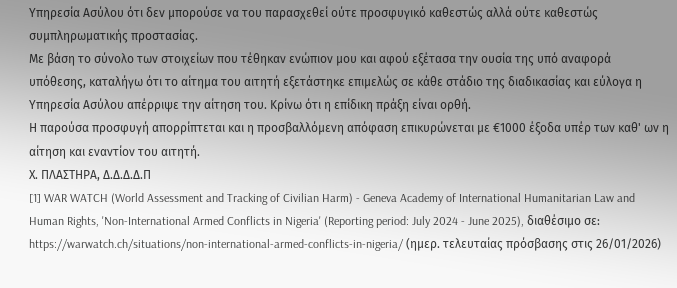Υπηρεσία Ασύλου ότι δεν μπορούσε να του παρασχεθεί ούτε προσφυγικό καθεστώς αλλά ούτε καθεστώς συμπληρωματικής προστασίας.
Με βάση το σύνολο των στοιχείων που τέθηκαν ενώπιον μου και αφού εξέτασα την ουσία της υπό αναφορά υπόθεσης, καταλήγω ότι το αίτημα του αιτητή εξετάστηκε επιμελώς σε κάθε στάδιο της διαδικασίας και εύλογα η Υπηρεσία Ασύλου απέρριψε την αίτηση του. Κρίνω ότι η επίδικη πράξη είναι ορθή.
Η παρούσα προσφυγή απορρίπτεται και η προσβαλλόμενη απόφαση επικυρώνεται με €1000 έξοδα υπέρ των καθ' ων η αίτηση και εναντίον του αιτητή.
Χ. ΠΛΑΣΤΗΡΑ, Δ.Δ.Δ.Δ.Π
[1] WAR WATCH (World Assessment and Tracking of Civilian Harm) - Geneva Academy of International Humanitarian Law and Human Rights, 'Non-International Armed Conflicts in Nigeria' (Reporting period: July 2024 - June 2025), διαθέσιμο σε: https://warwatch.ch/situations/non-international-armed-conflicts-in-nigeria/ (ημερ. τελευταίας πρόσβασης στις 26/01/2026)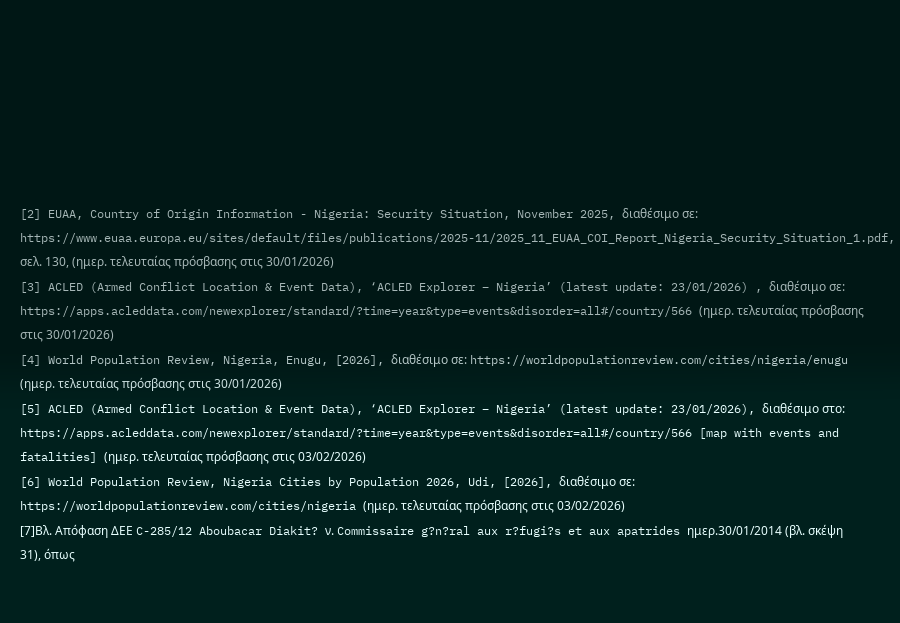[2] EUAA, Country of Origin Information - Nigeria: Security Situation, November 2025, διαθέσιμο σε: https://www.euaa.europa.eu/sites/default/files/publications/2025-11/2025_11_EUAA_COI_Report_Nigeria_Security_Situation_1.pdf, σελ. 130, (ημερ. τελευταίας πρόσβασης στις 30/01/2026)
[3] ACLED (Armed Conflict Location & Event Data), ‘ACLED Explorer – Nigeria’ (latest update: 23/01/2026) , διαθέσιμο σε: https://apps.acleddata.com/newexplorer/standard/?time=year&type=events&disorder=all#/country/566 (ημερ. τελευταίας πρόσβασης στις 30/01/2026)
[4] World Population Review, Nigeria, Enugu, [2026], διαθέσιμο σε: https://worldpopulationreview.com/cities/nigeria/enugu (ημερ. τελευταίας πρόσβασης στις 30/01/2026)
[5] ACLED (Armed Conflict Location & Event Data), ‘ACLED Explorer – Nigeria’ (latest update: 23/01/2026), διαθέσιμο στο: https://apps.acleddata.com/newexplorer/standard/?time=year&type=events&disorder=all#/country/566 [map with events and fatalities] (ημερ. τελευταίας πρόσβασης στις 03/02/2026)
[6] World Population Review, Nigeria Cities by Population 2026, Udi, [2026], διαθέσιμο σε: https://worldpopulationreview.com/cities/nigeria (ημερ. τελευταίας πρόσβασης στις 03/02/2026)
[7]Βλ. Απόφαση ΔΕΕ C-285/12 Aboubacar Diakit? ν. Commissaire g?n?ral aux r?fugi?s et aux apatrides ημερ.30/01/2014 (βλ. σκέψη 31), όπως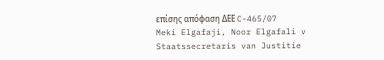επίσης απόφαση ΔΕΕ C-465/07 Meki Elgafaji, Noor Elgafali v Staatssecretaris van Justitie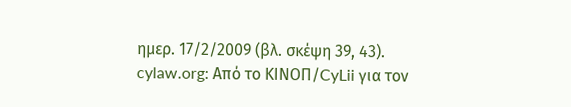ημερ. 17/2/2009 (βλ. σκέψη 39, 43).
cylaw.org: Από το ΚΙΝOΠ/CyLii για τον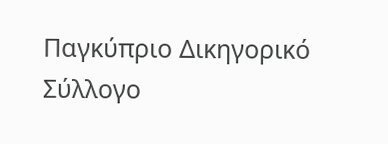Παγκύπριο Δικηγορικό Σύλλογο